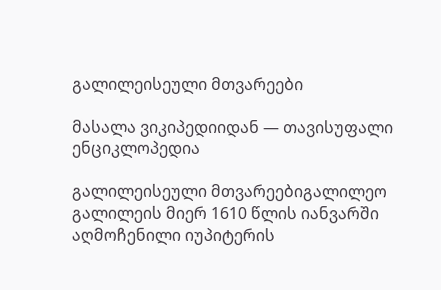გალილეისეული მთვარეები

მასალა ვიკიპედიიდან — თავისუფალი ენციკლოპედია

გალილეისეული მთვარეებიგალილეო გალილეის მიერ 1610 წლის იანვარში აღმოჩენილი იუპიტერის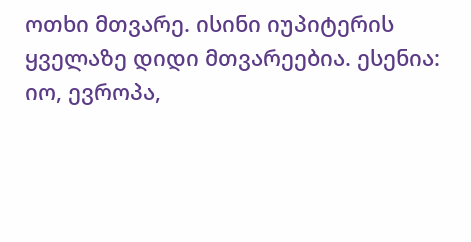ოთხი მთვარე. ისინი იუპიტერის ყველაზე დიდი მთვარეებია. ესენია: იო, ევროპა,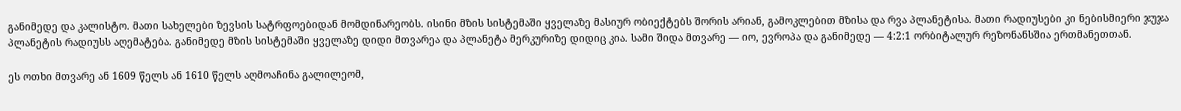განიმედე და კალისტო. მათი სახელები ზევსის სატრფოებიდან მომდინარეობს. ისინი მზის სისტემაში ყველაზე მასიურ ობიექტებს შორის არიან, გამოკლებით მზისა და რვა პლანეტისა. მათი რადიუსები კი ნებისმიერი ჯუჯა პლანეტის რადიუსს აღემატება. განიმედე მზის სისტემაში ყველაზე დიდი მთვარეა და პლანეტა მერკურიზე დიდიც კია. სამი შიდა მთვარე — იო, ევროპა და განიმედე — 4:2:1 ორბიტალურ რეზონანსშია ერთმანეთთან.

ეს ოთხი მთვარე ან 1609 წელს ან 1610 წელს აღმოაჩინა გალილეომ,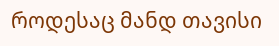როდესაც მანდ თავისი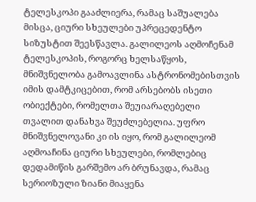ტელესკოპი გააძლიერა, რამაც საშუალება მისცა, ციური სხეულები უპრეცედენტო სიზუსტით შეესწავლა. გალილეოს აღმოჩენამ ტელესკოპის, როგორც ხელსაწყოს, მნიშვნელობა გამოავლინა ასტრონომებისთვის იმის დამტკიცებით, რომ არსებობს ისეთი ობიექტები, რომელთა შეუიარაღებელი თვალით დანახვა შეუძლებელია. უფრო მნიშვნელოვანი კი ის იყო, რომ გალილეომ აღმოაჩინა ციური სხეულები, რომლებიც დედამიწის გარშემო არ ბრუნავდა, რამაც სერიოზული ზიანი მიაყენა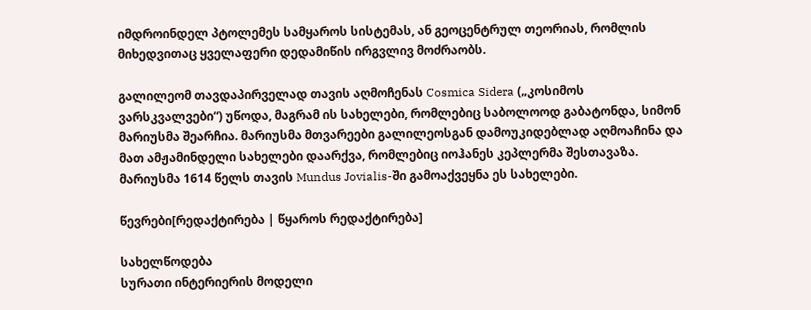იმდროინდელ პტოლემეს სამყაროს სისტემას, ან გეოცენტრულ თეორიას, რომლის მიხედვითაც ყველაფერი დედამიწის ირგვლივ მოძრაობს.

გალილეომ თავდაპირველად თავის აღმოჩენას Cosmica Sidera („კოსიმოს ვარსკვალვები“) უწოდა, მაგრამ ის სახელები, რომლებიც საბოლოოდ გაბატონდა, სიმონ მარიუსმა შეარჩია. მარიუსმა მთვარეები გალილეოსგან დამოუკიდებლად აღმოაჩინა და მათ ამჟამინდელი სახელები დაარქვა, რომლებიც იოჰანეს კეპლერმა შესთავაზა. მარიუსმა 1614 წელს თავის Mundus Jovialis-ში გამოაქვეყნა ეს სახელები.

წევრები[რედაქტირება | წყაროს რედაქტირება]

სახელწოდება
სურათი ინტერიერის მოდელი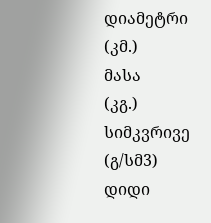დიამეტრი
(კმ.)
მასა
(კგ.)
სიმკვრივე
(გ/სმ3)
დიდი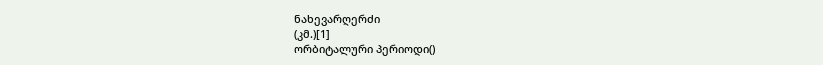ნახევარღერძი
(კმ.)[1]
ორბიტალური პერიოდი()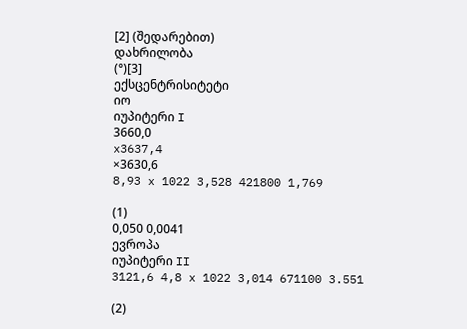[2] (შედარებით)
დახრილობა
(°)[3]
ექსცენტრისიტეტი
იო
იუპიტერი I
3660,0
x3637,4
×3630,6
8,93 x 1022 3,528 421800 1,769

(1)
0,050 0,0041
ევროპა
იუპიტერი II
3121,6 4,8 x 1022 3,014 671100 3.551

(2)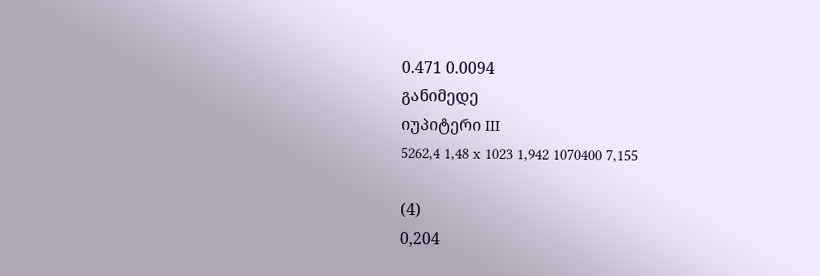0.471 0.0094
განიმედე
იუპიტერი III
5262,4 1,48 x 1023 1,942 1070400 7,155

(4)
0,204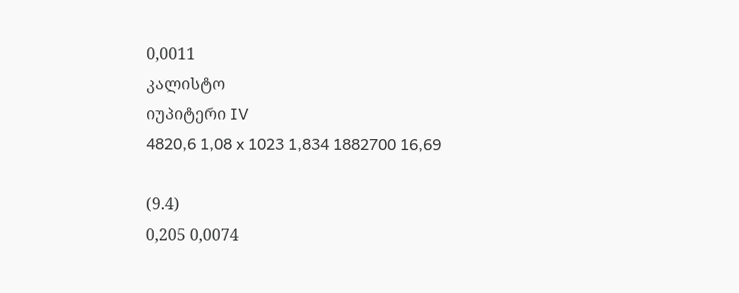0,0011
კალისტო
იუპიტერი IV
4820,6 1,08 x 1023 1,834 1882700 16,69

(9.4)
0,205 0,0074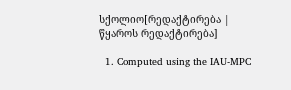სქოლიო[რედაქტირება | წყაროს რედაქტირება]

  1. Computed using the IAU-MPC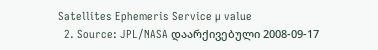Satellites Ephemeris Service µ value
  2. Source: JPL/NASA დაარქივებული 2008-09-17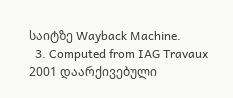საიტზე Wayback Machine.
  3. Computed from IAG Travaux 2001 დაარქივებული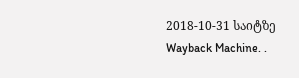2018-10-31 საიტზე Wayback Machine. .